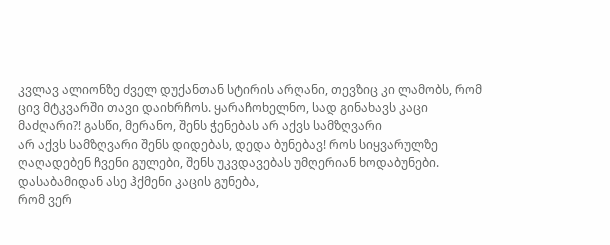კვლავ ალიონზე ძველ დუქანთან სტირის არღანი, თევზიც კი ლამობს, რომ ცივ მტკვარში თავი დაიხრჩოს. ყარაჩოხელნო, სად გინახავს კაცი მაძღარი?! გასწი, მერანო, შენს ჭენებას არ აქვს სამზღვარი
არ აქვს სამზღვარი შენს დიდებას, დედა ბუნებავ! როს სიყვარულზე ღაღადებენ ჩვენი გულები, შენს უკვდავებას უმღერიან ხოდაბუნები. დასაბამიდან ასე ჰქმენი კაცის გუნება,
რომ ვერ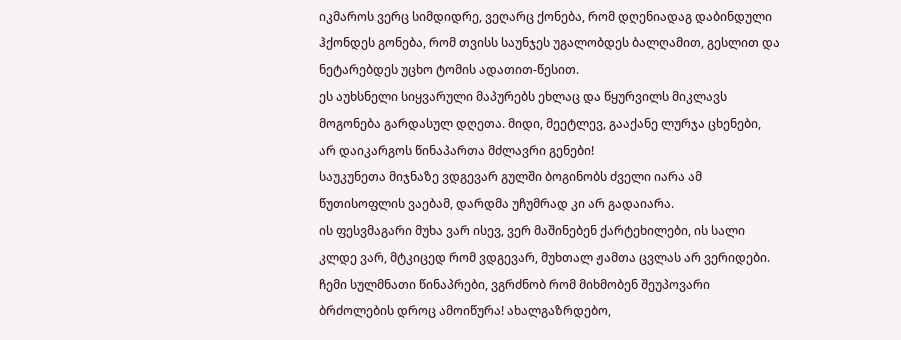იკმაროს ვერც სიმდიდრე, ვეღარც ქონება, რომ დღენიადაგ დაბინდული ჰქონდეს გონება, რომ თვისს საუნჯეს უგალობდეს ბალღამით, გესლით და ნეტარებდეს უცხო ტომის ადათით-წესით.
ეს აუხსნელი სიყვარული მაპურებს ეხლაც და წყურვილს მიკლავს მოგონება გარდასულ დღეთა. მიდი, მეეტლევ, გააქანე ლურჯა ცხენები, არ დაიკარგოს წინაპართა მძლავრი გენები!
საუკუნეთა მიჯნაზე ვდგევარ გულში ბოგინობს ძველი იარა ამ წუთისოფლის ვაებამ, დარდმა უჩუმრად კი არ გადაიარა.
ის ფესვმაგარი მუხა ვარ ისევ, ვერ მაშინებენ ქარტეხილები, ის სალი კლდე ვარ, მტკიცედ რომ ვდგევარ, მუხთალ ჟამთა ცვლას არ ვერიდები.
ჩემი სულმნათი წინაპრები, ვგრძნობ რომ მიხმობენ შეუპოვარი ბრძოლების დროც ამოიწურა! ახალგაზრდებო,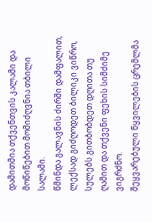დამითმია თქვენთვის კალამი და მოწიწებით მომიძღვნია თბილი სალამი.
წმინდა გალავნის ძირში დამფალით, ლექსად გიძღოდეთ ბილიკი ვიწრო, სულებს გითბობდეთ დღითა თუ ღამით და თქვენი ფეხის სიმძიმე ვიგრძნო.
შეყვარებული წყვილების ცრემლმა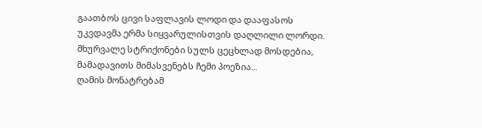გაათბოს ცივი საფლავის ლოდი და დააფასოს უკვდავმა ერმა სიყვარულისთვის დაღლილი ლორდი.
მხურვალე სტრიქონები სულს ცეცხლად მოსდებია, მამადავითს მიმასვენებს ჩემი პოეზია...
ღამის მონატრებამ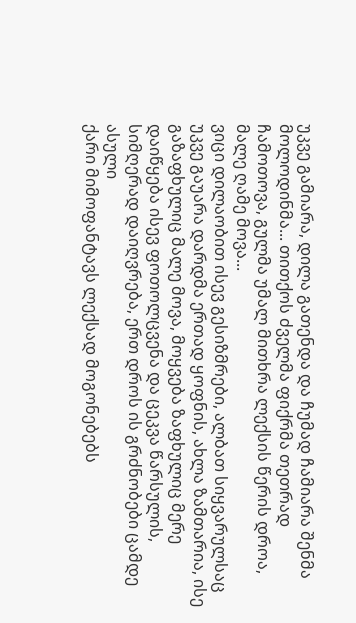უკვე გამიარა, დილა გათენდა და ჩუმად ჩამიარა შენმა მოლოდინმა... თითქოს ძველმა ფიქრმა თეთრად ჩამოთოვა, გულმა უმალ მითხრა ლექსის წერის დროა, მალე ღამე მოვა...
ვიცი დილაობით ისევ გესიზმრები, ალბათ სიყვარულსაც უკვე გაუარა დარდმა ერთად ყოფნის, ახლა ზამთარია, ისე გაზაფხულიც მალე მოვა, მოყვება ზაფხულიც მერე დაიწყება ისევ ფოთოლცვენა და ცეკვა წარსულის, სიმღერად დაიღვრება, ერთ დროს ის გრძნობები ცამდე ასული
ქარი მიმოფანტავს ლექსად მოგონებებს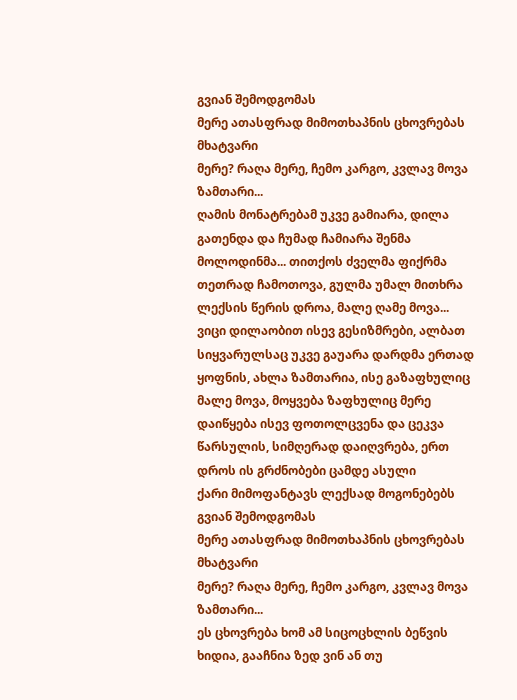გვიან შემოდგომას
მერე ათასფრად მიმოთხაპნის ცხოვრებას მხატვარი
მერე? რაღა მერე, ჩემო კარგო, კვლავ მოვა ზამთარი...
ღამის მონატრებამ უკვე გამიარა, დილა გათენდა და ჩუმად ჩამიარა შენმა მოლოდინმა... თითქოს ძველმა ფიქრმა თეთრად ჩამოთოვა, გულმა უმალ მითხრა ლექსის წერის დროა, მალე ღამე მოვა...
ვიცი დილაობით ისევ გესიზმრები, ალბათ სიყვარულსაც უკვე გაუარა დარდმა ერთად ყოფნის, ახლა ზამთარია, ისე გაზაფხულიც მალე მოვა, მოყვება ზაფხულიც მერე დაიწყება ისევ ფოთოლცვენა და ცეკვა წარსულის, სიმღერად დაიღვრება, ერთ დროს ის გრძნობები ცამდე ასული
ქარი მიმოფანტავს ლექსად მოგონებებს გვიან შემოდგომას
მერე ათასფრად მიმოთხაპნის ცხოვრებას მხატვარი
მერე? რაღა მერე, ჩემო კარგო, კვლავ მოვა ზამთარი...
ეს ცხოვრება ხომ ამ სიცოცხლის ბეწვის ხიდია, გააჩნია ზედ ვინ ან თუ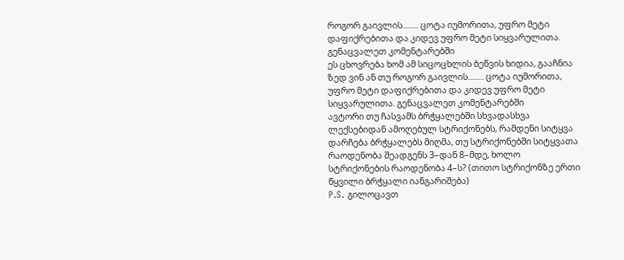როგორ გაივლის........ ცოტა იუმორითა, უფრო მეტი დაფიქრებითა და კიდევ უფრო მეტი სიყვარულითა. გენაცვალეთ კომენტარებში
ეს ცხოვრება ხომ ამ სიცოცხლის ბეწვის ხიდია, გააჩნია ზედ ვინ ან თუ როგორ გაივლის........ ცოტა იუმორითა, უფრო მეტი დაფიქრებითა და კიდევ უფრო მეტი სიყვარულითა. გენაცვალეთ კომენტარებში
ავტორი თუ ჩასვამს ბრჭყალებში სხვადასხვა ლექსებიდან ამოღებულ სტრიქონებს, რამდენი სიტყვა დარჩება ბრჭყალებს მიღმა, თუ სტრიქონებში სიტყვათა რაოდენობა შეადგენს 3–დან 8–მდე, ხოლო სტრიქონების რაოდენობა 4–ს? (თითო სტრიქონზე ერთი წყვილი ბრჭყალი იანგარიშება)
P.S. გილოცავთ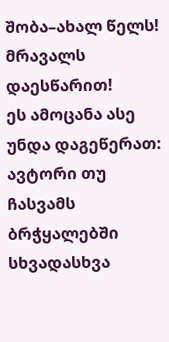შობა–ახალ წელს! მრავალს დაესწარით!
ეს ამოცანა ასე უნდა დაგეწერათ:
ავტორი თუ ჩასვამს ბრჭყალებში სხვადასხვა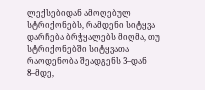ლექსებიდან ამოღებულ სტრიქონებს, რამდენი სიტყვა დარჩება ბრჭყალებს მიღმა, თუ სტრიქონებში სიტყვათა რაოდენობა შეადგენს 3–დან 8–მდე,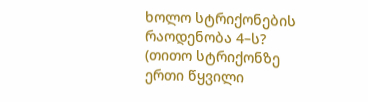ხოლო სტრიქონების რაოდენობა 4–ს? (თითო სტრიქონზე ერთი წყვილი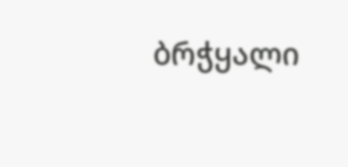ბრჭყალი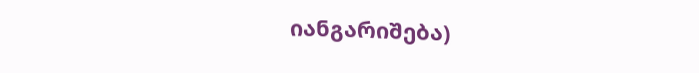იანგარიშება)